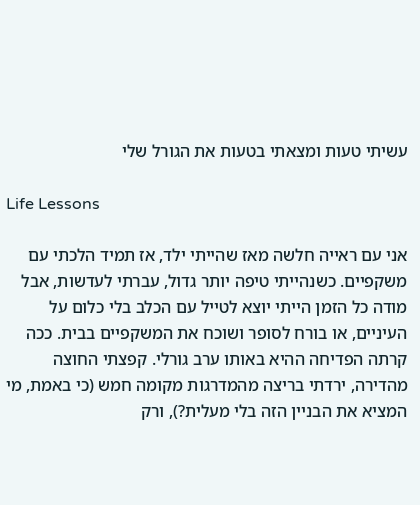עשיתי טעות ומצאתי בטעות את הגורל שלי

Life Lessons

אני עם ראייה חלשה מאז שהייתי ילד, אז תמיד הלכתי עם משקפיים. כשנהייתי טיפה יותר גדול, עברתי לעדשות, אבל מודה כל הזמן הייתי יוצא לטייל עם הכלב בלי כלום על העיניים, או בורח לסופר ושוכח את המשקפיים בבית. ככה קרתה הפדיחה ההיא באותו ערב גורלי. קפצתי החוצה מהדירה, ירדתי בריצה מהמדרגות מקומה חמש (כי באמת, מי המציא את הבניין הזה בלי מעלית?), ורק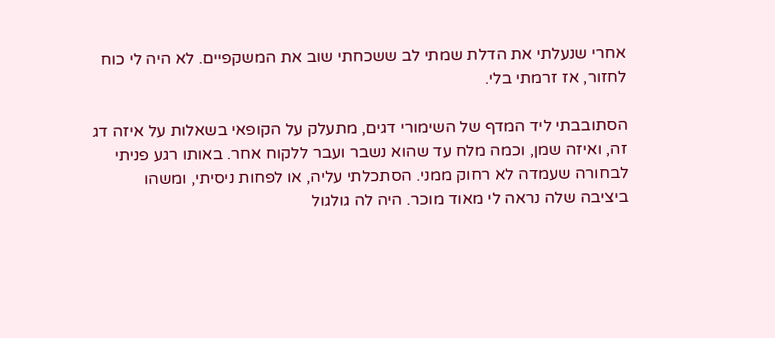אחרי שנעלתי את הדלת שמתי לב ששכחתי שוב את המשקפיים. לא היה לי כוח לחזור, אז זרמתי בלי.

הסתובבתי ליד המדף של השימורי דגים, מתעלק על הקופאי בשאלות על איזה דג זה, ואיזה שמן, וכמה מלח עד שהוא נשבר ועבר ללקוח אחר. באותו רגע פניתי לבחורה שעמדה לא רחוק ממני. הסתכלתי עליה, או לפחות ניסיתי, ומשהו ביציבה שלה נראה לי מאוד מוכר. היה לה גולגול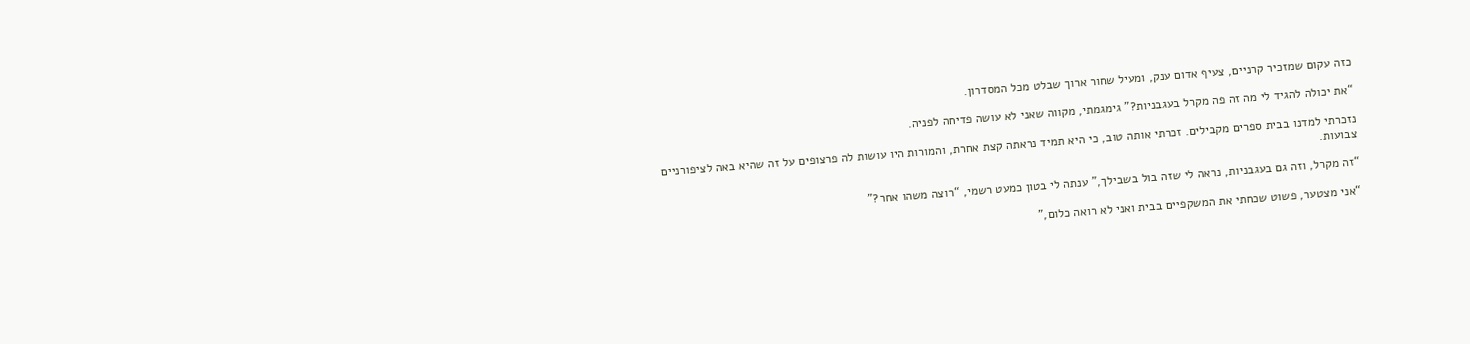כזה עקום שמזכיר קרניים, צעיף אדום ענק, ומעיל שחור ארוך שבלט מכל המסדרון.

“את יכולה להגיד לי מה זה פה מקרל בעגבניות?” גימגמתי, מקווה שאני לא עושה פדיחה לפניה.

נזכרתי למדנו בבית ספרים מקבילים. זכרתי אותה טוב, כי היא תמיד נראתה קצת אחרת, והמורות היו עושות לה פרצופים על זה שהיא באה לציפורניים צבועות.

“זה מקרל, וזה גם בעגבניות, נראה לי שזה בול בשבילך,” ענתה לי בטון כמעט רשמי, “רוצה משהו אחר?”

“אני מצטער, פשוט שכחתי את המשקפיים בבית ואני לא רואה כלום,”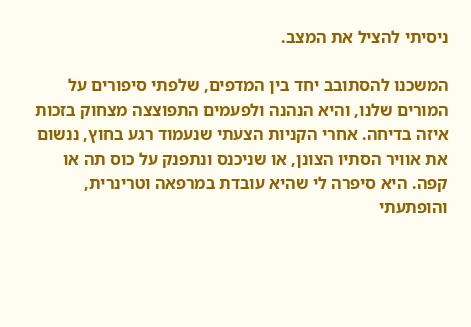ניסיתי להציל את המצב.

המשכנו להסתובב יחד בין המדפים, שלפתי סיפורים על המורים שלנו, והיא הנהנה ולפעמים התפוצצה מצחוק בזכות איזה בדיחה. אחרי הקניות הצעתי שנעמוד רגע בחוץ, ננשום את אוויר הסתיו הצונן, או שניכנס ונתפנק על כוס תה או קפה. היא סיפרה לי שהיא עובדת במרפאה וטרינרית, והופתעתי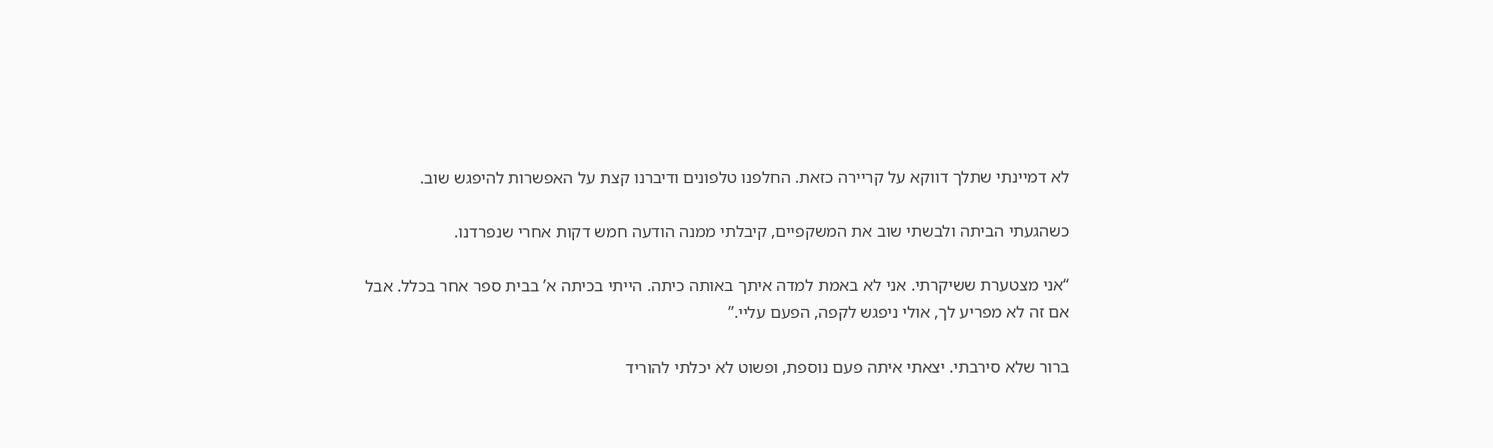לא דמיינתי שתלך דווקא על קריירה כזאת. החלפנו טלפונים ודיברנו קצת על האפשרות להיפגש שוב.

כשהגעתי הביתה ולבשתי שוב את המשקפיים, קיבלתי ממנה הודעה חמש דקות אחרי שנפרדנו.

“אני מצטערת ששיקרתי. אני לא באמת למדה איתך באותה כיתה. הייתי בכיתה א’ בבית ספר אחר בכלל. אבל אם זה לא מפריע לך, אולי ניפגש לקפה, הפעם עליי.”

ברור שלא סירבתי. יצאתי איתה פעם נוספת, ופשוט לא יכלתי להוריד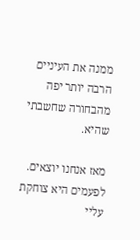ממנה את העיניים הרבה יותר יפה מהבחורה שחשבתי שהיא.

מאז אנחנו יוצאים. לפעמים היא צוחקת עליי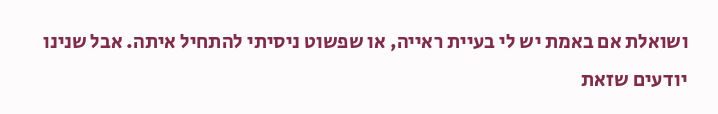ושואלת אם באמת יש לי בעיית ראייה, או שפשוט ניסיתי להתחיל איתה. אבל שנינו יודעים שזאת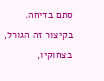סתם בדיחה. בקיצור זה הגורל, בצחוקיו,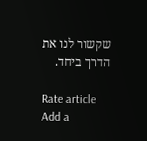שקשור לנו את הדרך ביחד.

Rate article
Add a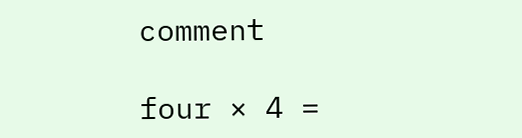comment

four × 4 =